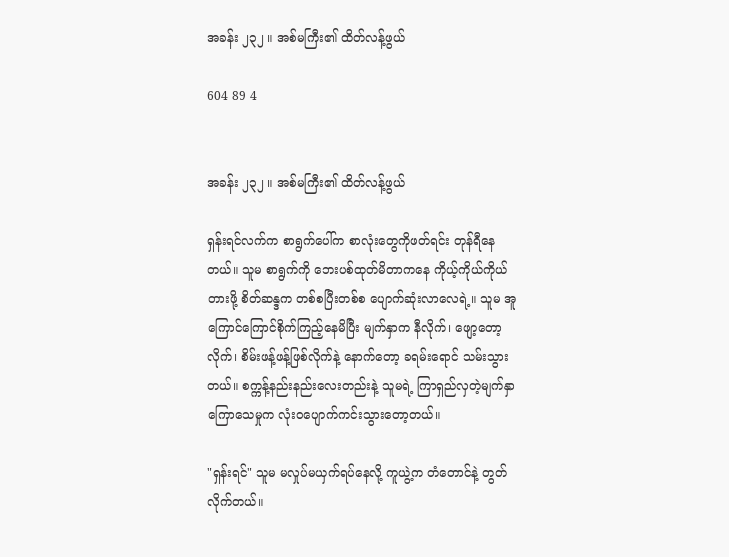အခန်း ၂၃၂ ။ အစ်မကြီး၏ ထိတ်လန့်ဖွယ်

604 89 4


အခန်း ၂၃၂ ။ အစ်မကြီး၏ ထိတ်လန့်ဖွယ်

ရှန်းရင်လက်က စာရွက်ပေါ်က စာလုံးတွေကိုဖတ်ရင်း တုန်ရီနေတယ်။ သူမ စာရွက်ကို ဘေးပစ်ထုတ်မိတာကနေ ကိုယ့်ကိုယ်ကိုယ်တားဖို့ စိတ်ဆန္ဒက တစ်စပြီးတစ်စ ပျောက်ဆုံးလာလေရဲ့။ သူမ အူကြောင်ကြောင်စိုက်ကြည့်နေမိပြီး မျက်နှာက နီလိုက်၊ ဖျော့တော့လိုက်၊ စိမ်းဖန့်ဖန့်ဖြစ်လိုက်နဲ့ နောက်တော့ ခရမ်းရောင် သမ်းသွားတယ်။ စက္ကန့်နည်းနည်းလေးတည်းနဲ့ သူမရဲ့ ကြာရှည်လှတဲ့မျက်နှာကြောသေမှုက လုံးဝပျောက်ကင်းသွားတော့တယ်။

"ရှန်းရင်" သူမ မလှုပ်မယှက်ရပ်နေလို့ ကူယွဲ့က တံတောင်နဲ့ တွတ်လိုက်တယ်။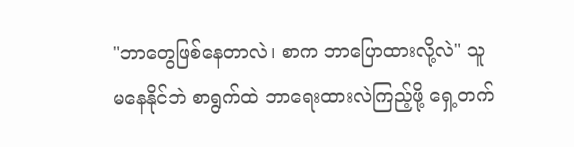"ဘာတွေဖြစ်နေတာလဲ၊ စာက ဘာပြောထားလို့လဲ" သူ မနေနိုင်ဘဲ စာရွက်ထဲ ဘာရေးထားလဲကြည့်ဖို့ ရှေ့တက်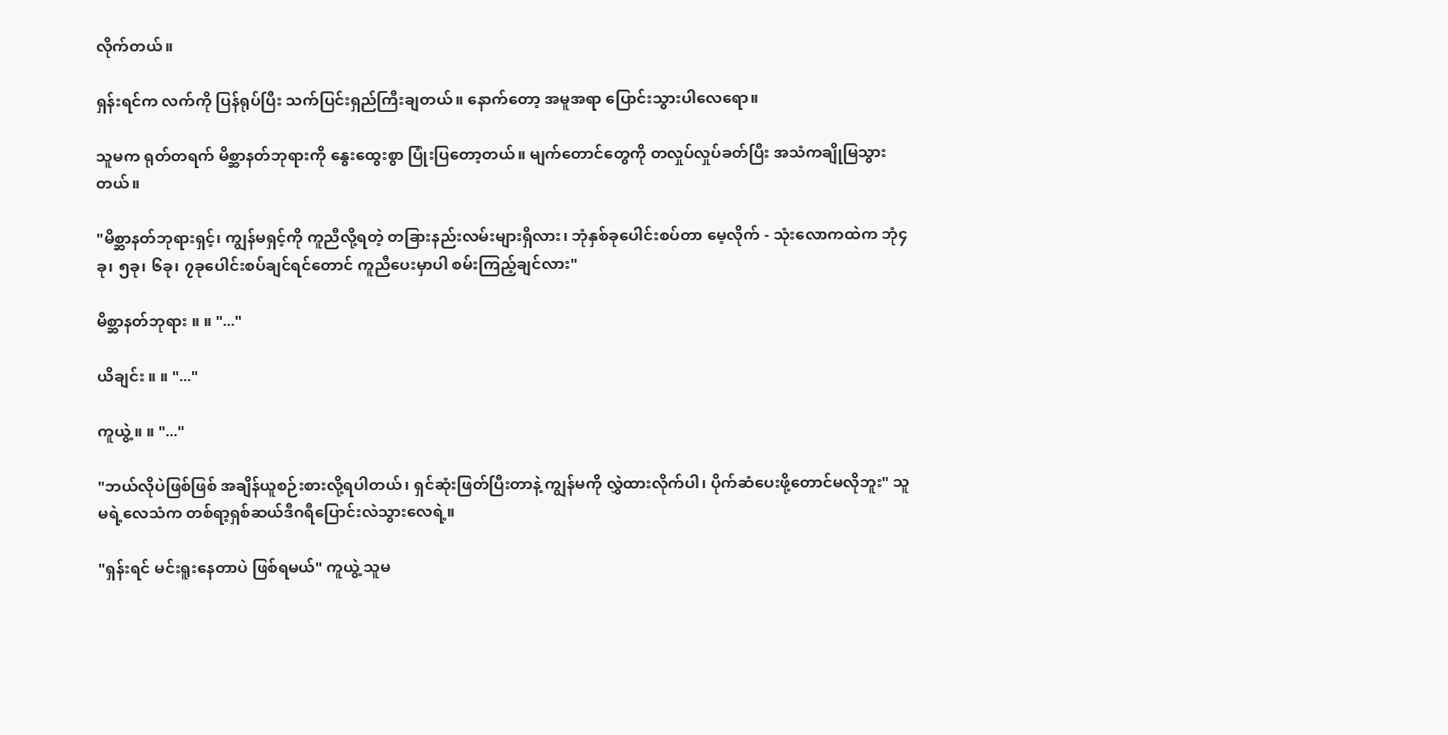လိုက်တယ်။

ရှန်းရင်က လက်ကို ပြန်ရုပ်ပြီး သက်ပြင်းရှည်ကြီးချတယ်။ နောက်တော့ အမူအရာ ပြောင်းသွားပါလေရော။

သူမက ရုတ်တရက် မိစ္ဆာနတ်ဘုရားကို နွေးထွေးစွာ ပြုံးပြတော့တယ်။ မျက်တောင်တွေကို တလှုပ်လှုပ်ခတ်ပြီး အသံကချိုမြသွားတယ်။

"မိစ္ဆာနတ်ဘုရားရှင့်၊ ကျွန်မရှင့်ကို ကူညီလို့ရတဲ့ တခြားနည်းလမ်းများရှိလား၊ ဘုံနှစ်ခုပေါင်းစပ်တာ မေ့လိုက် - သုံးလောကထဲက ဘုံ၄ခု၊ ၅ခု၊ ၆ခု၊ ၇ခုပေါင်းစပ်ချင်ရင်တောင် ကူညီပေးမှာပါ စမ်းကြည့်ချင်လား"

မိစ္ဆာနတ်ဘုရား ။ ။ "..."

ယိချင်း ။ ။ "..."

ကူယွဲ့ ။ ။ "..."

"ဘယ်လိုပဲဖြစ်ဖြစ် အချိန်ယူစဉ်းစားလို့ရပါတယ်၊ ရှင်ဆုံးဖြတ်ပြီးတာနဲ့ ကျွန်မကို လွှဲထားလိုက်ပါ၊ ပိုက်ဆံပေးဖို့တောင်မလိုဘူး" သူမရဲ့လေသံက တစ်ရာ့ရှစ်ဆယ်ဒီဂရီပြောင်းလဲသွားလေရဲ့။

"ရှန်းရင် မင်းရူးနေတာပဲ ဖြစ်ရမယ်" ကူယွဲ့ သူမ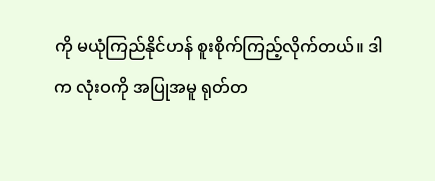ကို မယုံကြည်နိုင်ဟန် စူးစိုက်ကြည့်လိုက်တယ်။ ဒါက လုံးဝကို အပြုအမူ ရုတ်တ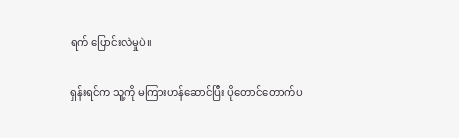ရက် ပြောင်းလဲမှုပဲ။

ရှန်းရင်က သူ့ကို မကြားဟန်ဆောင်ပြီး ပိုတောင်တောက်ပ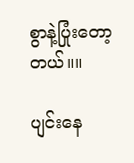စွာနဲ့ပြုံးတော့တယ်။။

ပျင်းနေ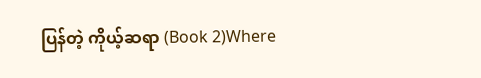ပြန်တဲ့ ကိုယ့်ဆရာ (Book 2)Where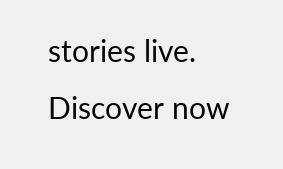stories live. Discover now